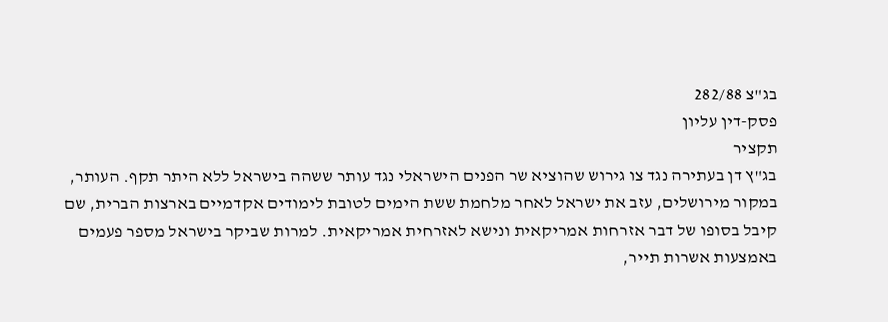בג"צ 282/88
פסק-דין עליון
תקציר
בג"ץ דן בעתירה נגד צו גירוש שהוציא שר הפנים הישראלי נגד עותר ששהה בישראל ללא היתר תקף. העותר, במקור מירושלים, עזב את ישראל לאחר מלחמת ששת הימים לטובת לימודים אקדמיים בארצות הברית, שם קיבל בסופו של דבר אזרחות אמריקאית ונישא לאזרחית אמריקאית. למרות שביקר בישראל מספר פעמים באמצעות אשרות תייר,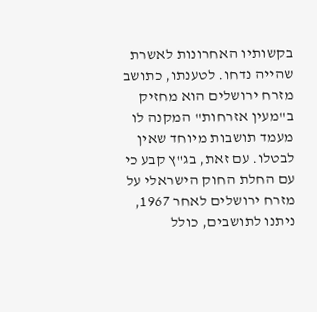בקשותיו האחרונות לאשרת שהייה נדחו. לטענתו, כתושב מזרח ירושלים הוא מחזיק ב"מעין אזרחות" המקנה לו מעמד תושבות מיוחד שאין לבטלו. עם זאת, בג"ץ קבע כי עם החלת החוק הישראלי על מזרח ירושלים לאחר 1967, ניתנו לתושבים, כולל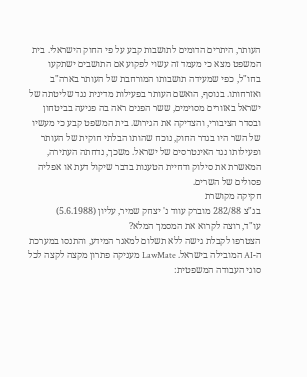העותר, היתרים הדומים לתושבות קבע על פי החוק הישראלי. בית המשפט מצא כי מעמד זה עשוי לפקוע אם התושבים ישתקעו בחו"ל, כפי שמעידה תושבותו המורחבת של העותר בארה"ב ואזרחותו. בנוסף, הואשם העותר בפעילות מדינית נגד שליטתה של ישראל באזורים מסוימים, ששר הפנים ראה בה פגיעה בביטחון ובסדר הציבורי, והצדיקה את הגירוש. בית המשפט קבע כי מעשיו של השר היו בגדר החוק, נוכח שהותו הבלתי חוקית של העותר ופעילותו נגד האינטרסים של ישראל. משכך, נדחתה העתירה, המאשרת את סילוק ודחיית הטענות בדבר שיקול דעת או אפליה פסולים של השרים.
חקיקה מקושרת
בג"צ 282/88 מוברק עווד נ' יצחק שמיר, עליון (5.6.1988)
עו"ד, רוצה לקרוא את המסמך המלא?
הצטרפו לקבלת גישה ללא תשלום למאגר המידע, והתנסו במערכת ה-AI המובילה בישראל. LawMate מעניקה פתרון מקצה לקצה לכל סוגי העבודה המשפטית: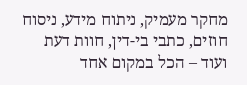מחקר מעמיק, ניתוח מידע, ניסוח חוזים, כתבי בי-דין, חוות דעת ועוד – הכל במקום אחד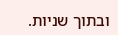ובתוך שניות.